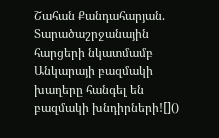Շահան Քանդահարյան. Տարածաշրջանային հարցերի նկատմամբ Անկարայի բազմակի խաղերը հանգել են բազմակի խնդիրների![]()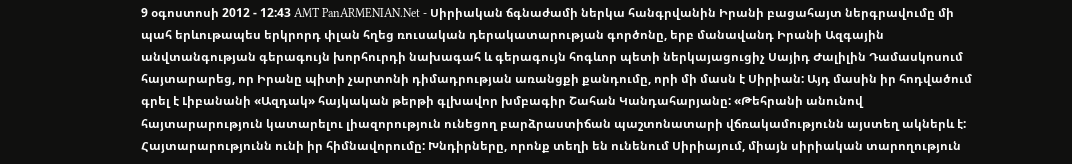9 օգոստոսի 2012 - 12:43 AMT PanARMENIAN.Net - Սիրիական ճգնաժամի ներկա հանգրվանին Իրանի բացահայտ ներգրավումը մի պահ երևութապես երկրորդ փլան հղեց ռուսական դերակատարության գործոնը, երբ մանավանդ Իրանի Ազգային անվտանգության գերագույն խորհուրդի նախագահ և գերագույն հոգևոր պետի ներկայացուցիչ Սայիդ Ժալիլին Դամասկոսում հայտարարեց, որ Իրանը պիտի չարտոնի դիմադրության առանցքի քանդումը, որի մի մասն է Սիրիան: Այդ մասին իր հոդվածում գրել է Լիբանանի «Ազդակ» հայկական թերթի գլխավոր խմբագիր Շահան Կանդահարյանը: «Թեհրանի անունով հայտարարություն կատարելու լիազորություն ունեցող բարձրաստիճան պաշտոնատարի վճռակամությունն այստեղ ակներև է: Հայտարարությունն ունի իր հիմնավորումը: Խնդիրները, որոնք տեղի են ունենում Սիրիայում, միայն սիրիական տարողություն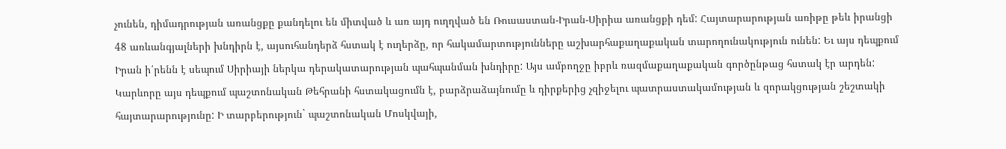չունեն, դիմադրության առանցքը քանդելու են միտված և առ այդ ուղղված են Ռուսաստան-Իրան-Սիրիա առանցքի դեմ: Հայտարարության առիթը թեև իրանցի 48 առևանգյալների խնդիրն է, այսուհանդերձ հստակ է ուղերձը, որ հակամարտությունները աշխարհաքաղաքական տարողունակություն ունեն: Եւ այս դեպքում Իրան ի՛րենն է սեպում Սիրիայի ներկա դերակատարության պահպանման խնդիրը: Այս ամբողջը իբրև ռազմաքաղաքական գործընթաց հստակ էր արդեն: Կարևորը այս դեպքում պաշտոնական Թեհրանի հստակացումն է, բարձրաձայնումը և դիրքերից չզիջելու պատրաստակամության և զորակցության շեշտակի հայտարարությունը: Ի տարբերություն` պաշտոնական Մոսկվայի,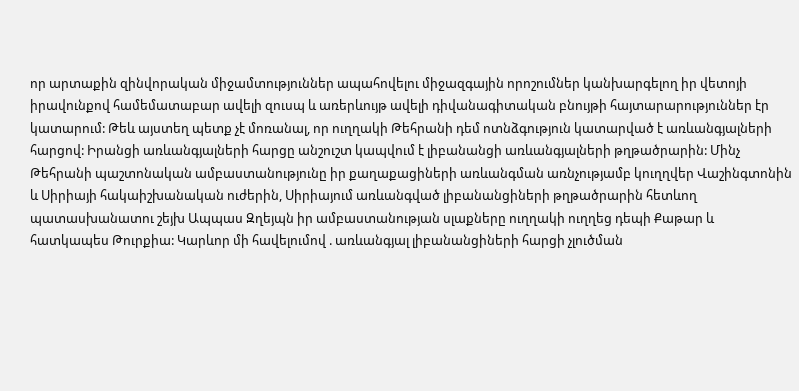որ արտաքին զինվորական միջամտություններ ապահովելու միջազգային որոշումներ կանխարգելող իր վետոյի իրավունքով համեմատաբար ավելի զուսպ և առերևույթ ավելի դիվանագիտական բնույթի հայտարարություններ էր կատարում: Թեև այստեղ պետք չէ մոռանալ, որ ուղղակի Թեհրանի դեմ ոտնձգություն կատարված է առևանգյալների հարցով: Իրանցի առևանգյալների հարցը անշուշտ կապվում է լիբանանցի առևանգյալների թղթածրարին: Մինչ Թեհրանի պաշտոնական ամբաստանությունը իր քաղաքացիների առևանգման առնչությամբ կուղղվեր Վաշինգտոնին և Սիրիայի հակաիշխանական ուժերին, Սիրիայում առևանգված լիբանանցիների թղթածրարին հետևող պատասխանատու շեյխ Ապպաս Զղեյպն իր ամբաստանության սլաքները ուղղակի ուղղեց դեպի Քաթար և հատկապես Թուրքիա: Կարևոր մի հավելումով . առևանգյալ լիբանանցիների հարցի չլուծման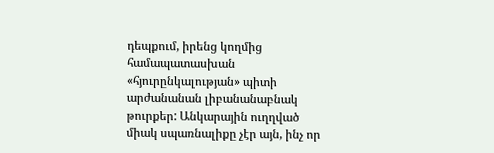դեպքում, իրենց կողմից համապատասխան «հյուրընկալության» պիտի արժանանան լիբանանաբնակ թուրքեր: Անկարային ուղղված միակ սպառնալիքը չէր այն, ինչ որ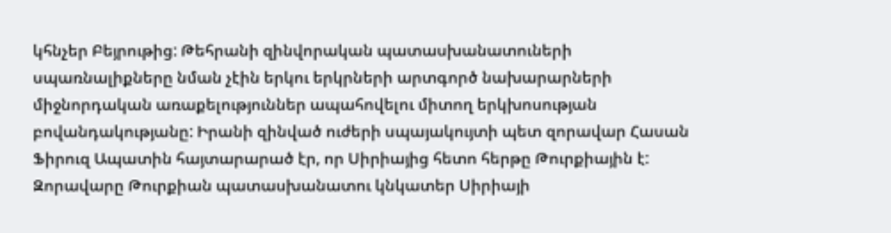կհնչեր Բեյրութից: Թեհրանի զինվորական պատասխանատուների սպառնալիքները նման չէին երկու երկրների արտգործ նախարարների միջնորդական առաքելություններ ապահովելու միտող երկխոսության բովանդակությանը: Իրանի զինված ուժերի սպայակույտի պետ զորավար Հասան Ֆիրուզ Ապատին հայտարարած էր, որ Սիրիայից հետո հերթը Թուրքիային է: Զորավարը Թուրքիան պատասխանատու կնկատեր Սիրիայի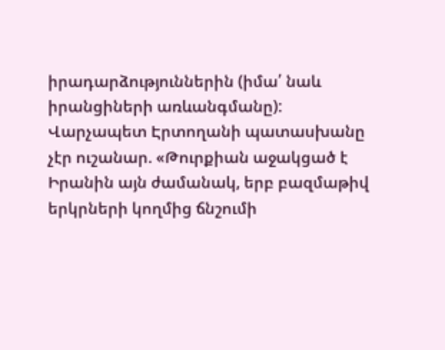իրադարձություններին (իմա՛ նաև իրանցիների առևանգմանը): Վարչապետ Էրտողանի պատասխանը չէր ուշանար. «Թուրքիան աջակցած է Իրանին այն ժամանակ, երբ բազմաթիվ երկրների կողմից ճնշումի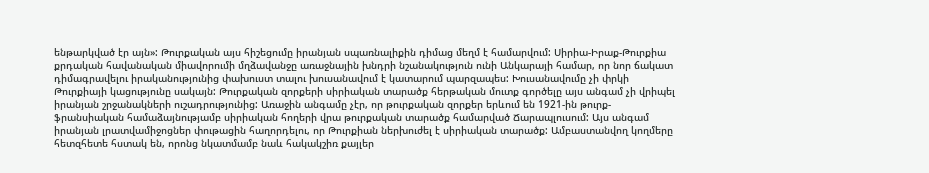ենթարկված էր այն»: Թուրքական այս հիշեցումը իրանյան սպառնալիքին դիմաց մեղմ է համարվում: Սիրիա-Իրաք-Թուրքիա քրդական հավանական միավորումի մղձավանջը առաջնային խնդրի նշանակություն ունի Անկարայի համար, որ նոր ճակատ դիմագրավելու իրականությունից փախուստ տալու խուսանավում է կատարում պարզապես: Խուսանավումը չի փրկի Թուրքիայի կացությունը սակայն: Թուրքական զորքերի սիրիական տարածք հերթական մուտք գործելը այս անգամ չի վրիպել իրանյան շրջանակների ուշադրությունից: Առաջին անգամը չէր, որ թուրքական զորքեր երևում են 1921-ին թուրք-ֆրանսիական համաձայնությամբ սիրիական հողերի վրա թուրքական տարածք համարված Ճարապլուսում: Այս անգամ իրանյան լրատվամիջոցներ փութացին հաղորդելու, որ Թուրքիան ներխուժել է սիրիական տարածք: Ամբաստանվող կողմերը հետզհետե հստակ են, որոնց նկատմամբ նաև հակակշիռ քայլեր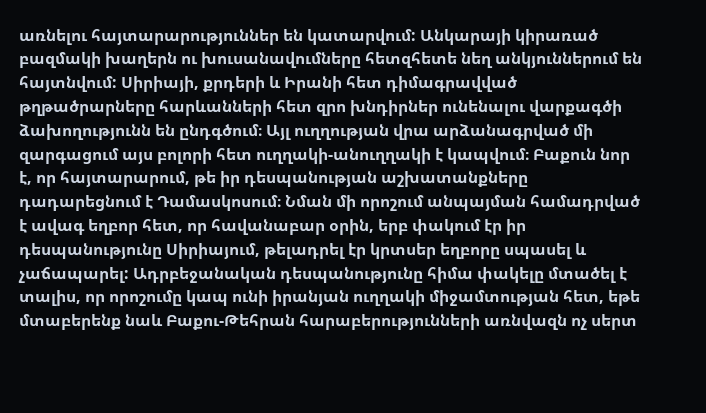առնելու հայտարարություններ են կատարվում: Անկարայի կիրառած բազմակի խաղերն ու խուսանավումները հետզհետե նեղ անկյուններում են հայտնվում: Սիրիայի, քրդերի և Իրանի հետ դիմագրավված թղթածրարները հարևանների հետ զրո խնդիրներ ունենալու վարքագծի ձախողությունն են ընդգծում։ Այլ ուղղության վրա արձանագրված մի զարգացում այս բոլորի հետ ուղղակի-անուղղակի է կապվում։ Բաքուն նոր է, որ հայտարարում, թե իր դեսպանության աշխատանքները դադարեցնում է Դամասկոսում։ Նման մի որոշում անպայման համադրված է ավագ եղբոր հետ, որ հավանաբար օրին, երբ փակում էր իր դեսպանությունը Սիրիայում, թելադրել էր կրտսեր եղբորը սպասել և չաճապարել: Ադրբեջանական դեսպանությունը հիմա փակելը մտածել է տալիս, որ որոշումը կապ ունի իրանյան ուղղակի միջամտության հետ, եթե մտաբերենք նաև Բաքու-Թեհրան հարաբերությունների առնվազն ոչ սերտ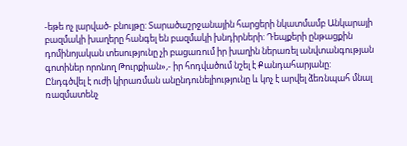-եթե ոչ լարված- բնույթը: Տարածաշրջանային հարցերի նկատմամբ Անկարայի բազմակի խաղերը հանգել են բազմակի խնդիրների: Դեպքերի ընթացքին դոմինոյական տեսությունը չի բացառում իր խաղին ներառել անվտանգության գոտիներ որոնող Թուրքիան»,- իր հոդվածում նշել է Քանդահարյանը:
Ընդգծվել է ուժի կիրառման անընդունելիությունը և կոչ է արվել ձեռնպահ մնալ ռազմատենչ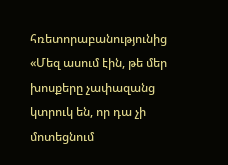հռետորաբանությունից «Մեզ ասում էին, թե մեր խոսքերը չափազանց կտրուկ են, որ դա չի մոտեցնում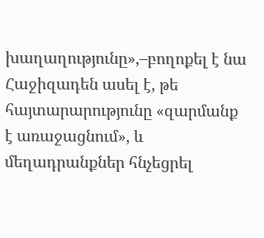խաղաղությունը»,–բողոքել է նա Հաջիզադեն ասել է, թե հայտարարությունը «զարմանք է առաջացնում», և մեղադրանքներ հնչեցրել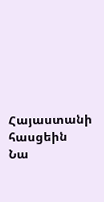Հայաստանի հասցեին
Նա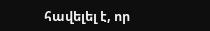հավելել է, որ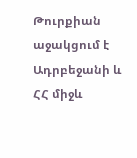Թուրքիան աջակցում է Ադրբեջանի և ՀՀ միջև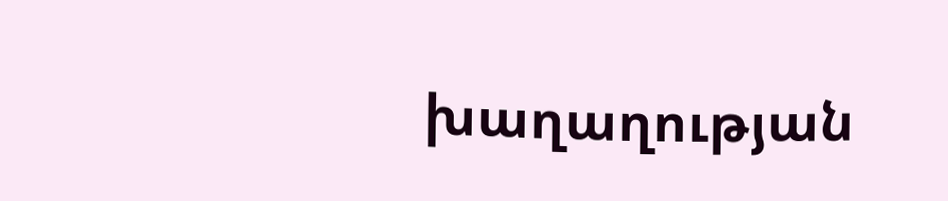խաղաղության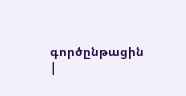գործընթացին |